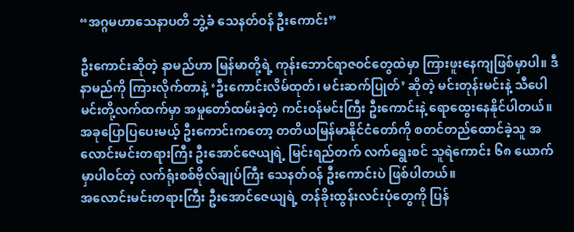“အဂ္ဂမဟာသေနာပတိ ဘွဲ့ခံ သေနတ်ဝန် ဦးကောင်း”

ဦးကောင်းဆိုတဲ့ နာမည်ဟာ မြန်မာတို့ရဲ့ ကုန်းဘောင်ရာဇဝင်တွေထဲမှာ ကြားဖူးနေကျဖြစ်မှာပါ။ ဒီနာမည်ကို ကြားလိုက်တာနဲ့ ‘ဦးကောင်းလိမ်ထုတ်၊ မင်းဆက်ပြုတ်’ ဆိုတဲ့ မင်းတုန်းမင်းနဲ့ သီပေါမင်းတို့လက်ထက်မှာ အမှုတော်ထမ်းခဲ့တဲ့ ကင်းဝန်မင်းကြီး ဦးကောင်းနဲ့ ရောထွေးနေနိုင်ပါတယ်။ အခုပြောပြပေးမယ့် ဦးကောင်းကတော့ တတိယမြန်မာနိုင်ငံတော်ကို စတင်တည်ထောင်ခဲ့သူ အလောင်းမင်းတရားကြီး ဦးအောင်ဇေယျရဲ့ မြင်းရည်တက် လက်ရွေးစင် သူရဲကောင်း ၆၈ ယောက်မှာပါဝင်တဲ့ လက်ရုံးစစ်ဗိုလ်ချုပ်ကြီး သေနတ်ဝန် ဦးကောင်းပဲ ဖြစ်ပါတယ်။
အလောင်းမင်းတရားကြီး ဦးအောင်ဇေယျရဲ့ တန်ခိုးထွန်းလင်းပုံတွေကို ပြန်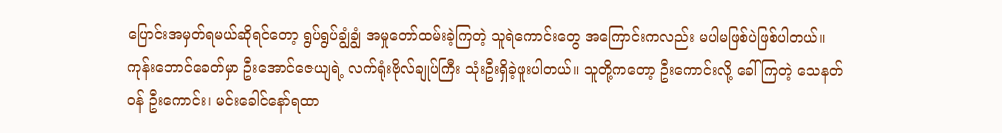ပြောင်းအမှတ်ရမယ်ဆိုရင်တော့ ရွပ်ရွပ်ချွံချွံ အမှုတော်ထမ်းခဲ့ကြတဲ့ သူရဲကောင်းတွေ အကြောင်းကလည်း မပါမဖြစ်ပဲဖြစ်ပါတယ်။ ကုန်းဘောင်ခေတ်မှာ ဦးအောင်ဇေယျရဲ့ လက်ရုံးဗိုလ်ချုပ်ကြီး သုံးဦးရှိခဲ့ဖူးပါတယ်။ သူတို့ကတော့ ဦးကောင်းလို့ ခေါ်ကြတဲ့ သေနတ်ဝန် ဦးကောင်း၊ မင်းခေါင်နော်ရထာ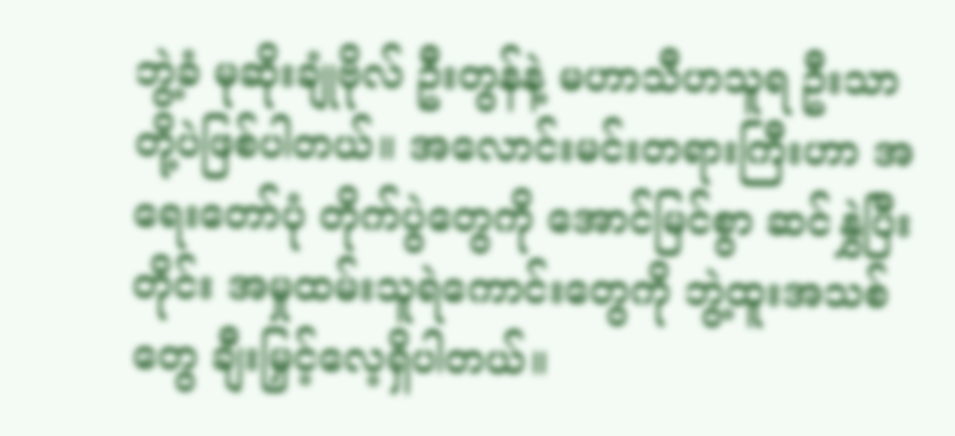ဘွဲ့ခံ မုဆိုးချုံဗိုလ် ဦးတွန်နဲ့ မဟာသီဟသူရ ဦးသာတို့ပဲဖြစ်ပါတယ်။ အလောင်းမင်းတရားကြီးဟာ အရေးတော်ပုံ တိုက်ပွဲတွေကို အောင်မြင်စွာ ဆင်နွှဲပြီးတိုင်း အမှုထမ်းသူရဲကောင်းတွေကို ဘွဲ့ထူးအသစ်တွေ ချီးမြှင့်လေ့ရှိပါတယ်။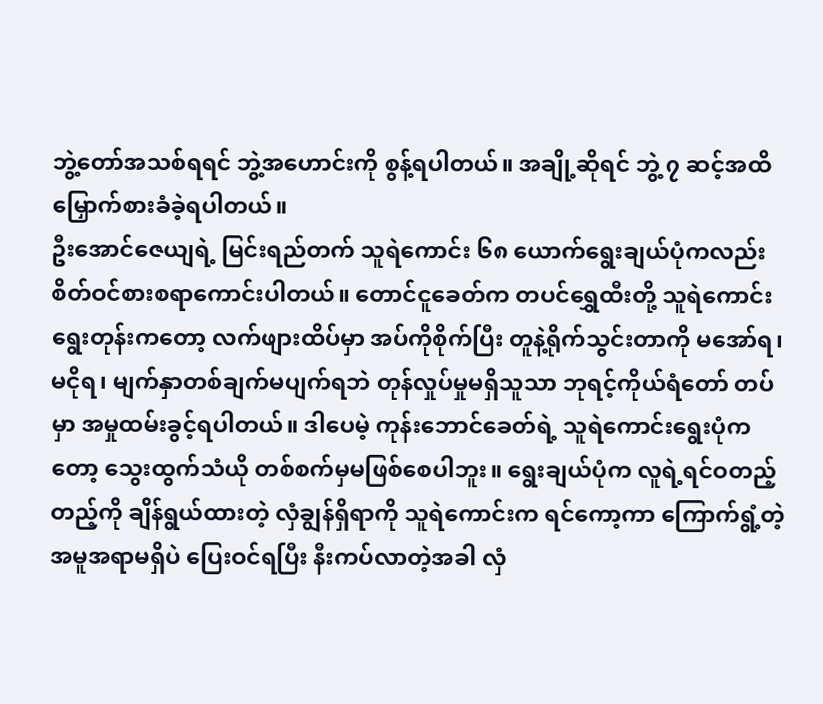ဘွဲ့တော်အသစ်ရရင် ဘွဲ့အဟောင်းကို စွန့်ရပါတယ်။ အချို့ဆိုရင် ဘွဲ့ ၇ ဆင့်အထိ မြှောက်စားခံခဲ့ရပါတယ်။
ဦးအောင်ဇေယျရဲ့ မြင်းရည်တက် သူရဲကောင်း ၆၈ ယောက်ရွေးချယ်ပုံကလည်း စိတ်ဝင်စားစရာကောင်းပါတယ်။ တောင်ငူခေတ်က တပင်ရွှေထီးတို့ သူရဲကောင်းရွေးတုန်းကတော့ လက်ဖျားထိပ်မှာ အပ်ကိုစိုက်ပြီး တူနဲ့ရိုက်သွင်းတာကို မအော်ရ၊ မငိုရ၊ မျက်နှာတစ်ချက်မပျက်ရဘဲ တုန်လှုပ်မှုမရှိသူသာ ဘုရင့်ကိုယ်ရံတော် တပ်မှာ အမှုထမ်းခွင့်ရပါတယ်။ ဒါပေမဲ့ ကုန်းဘောင်ခေတ်ရဲ့ သူရဲကောင်းရွေးပုံကတော့ သွေးထွက်သံယို တစ်စက်မှမဖြစ်စေပါဘူး။ ရွေးချယ်ပုံက လူရဲ့ရင်ဝတည့်တည့်ကို ချိန်ရွယ်ထားတဲ့ လှံချွန်ရှိရာကို သူရဲကောင်းက ရင်ကော့ကာ ကြောက်ရွံ့တဲ့အမူအရာမရှိပဲ ပြေးဝင်ရပြီး နီးကပ်လာတဲ့အခါ လှံ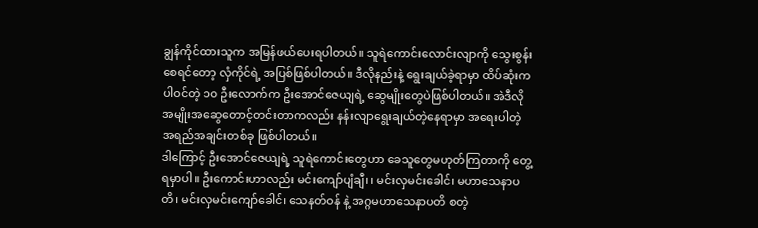ချွန်ကိုင်ထားသူက အမြန်ဖယ်ပေးရပါတယ်။ သူရဲကောင်းလောင်းလျာကို သွေးစွန်းစေရင်တော့ လှံကိုင်ရဲ့ အပြစ်ဖြစ်ပါတယ်။ ဒီလိုနည်းနဲ့ ရွေးချယ်ခဲ့ရာမှာ ထိပ်ဆုံးကပါဝင်တဲ့ ၁၀ ဦးလောက်က ဦးအောင်ဇေယျရဲ့ ဆွေမျိုးတွေပဲဖြစ်ပါတယ်။ အဲဒီလို အမျိုးအဆွေတောင့်တင်းတာကလည်း နန်းလျာရွေးချယ်တဲ့နေရာမှာ အရေးပါတဲ့ အရည်အချင်းတစ်ခု ဖြစ်ပါတယ်။
ဒါကြောင့် ဦးအောင်ဇေယျရဲ့ သူရဲကောင်းတွေဟာ ခေသူတွေမဟုတ်ကြတာကို တွေ့ရမှာပါ။ ဦးကောင်းဟာလည်း မင်းကျော်ပျံချီ၊ ၊ မင်းလှမင်းခေါင်၊ မဟာသေနာပတိ၊ မင်းလှမင်းကျော်ခေါင်၊ သေနတ်ဝန် နဲ့ အဂ္ဂမဟာသေနာပတိ စတဲ့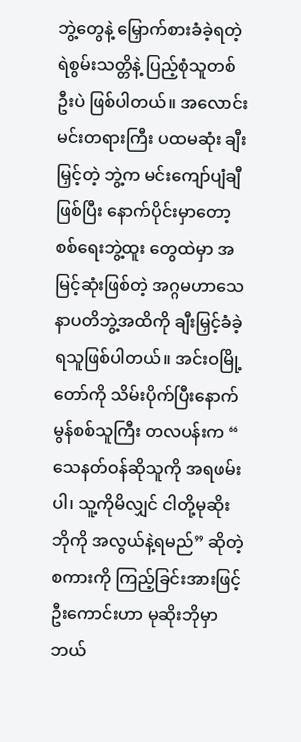ဘွဲ့တွေနဲ့ မြှောက်စားခံခဲ့ရတဲ့ ရဲစွမ်းသတ္တိနဲ့ ပြည့်စုံသူတစ်ဦးပဲ ဖြစ်ပါတယ်။ အလောင်းမင်းတရားကြီး ပထမဆုံး ချီးမြှင့်တဲ့ ဘွဲ့က မင်းကျော်ပျံချီဖြစ်ပြီး နောက်ပိုင်းမှာတော့ စစ်ရေးဘွဲ့ထူး တွေထဲမှာ အမြင့်ဆုံးဖြစ်တဲ့ အဂ္ဂမဟာသေနာပတိဘွဲ့အထိကို ချီးမြှင့်ခံခဲ့ရသူဖြစ်ပါတယ်။ အင်းဝမြို့တော်ကို သိမ်းပိုက်ပြီးနောက် မွန်စစ်သူကြီး တလပန်းက “ သေနတ်ဝန်ဆိုသူကို အရဖမ်းပါ၊ သူ့ကိုမိလျှင် ငါတို့မုဆိုးဘိုကို အလွယ်နဲ့ရမည်” ဆိုတဲ့ စကားကို ကြည့်ခြင်းအားဖြင့် ဦးကောင်းဟာ မုဆိုးဘိုမှာ ဘယ်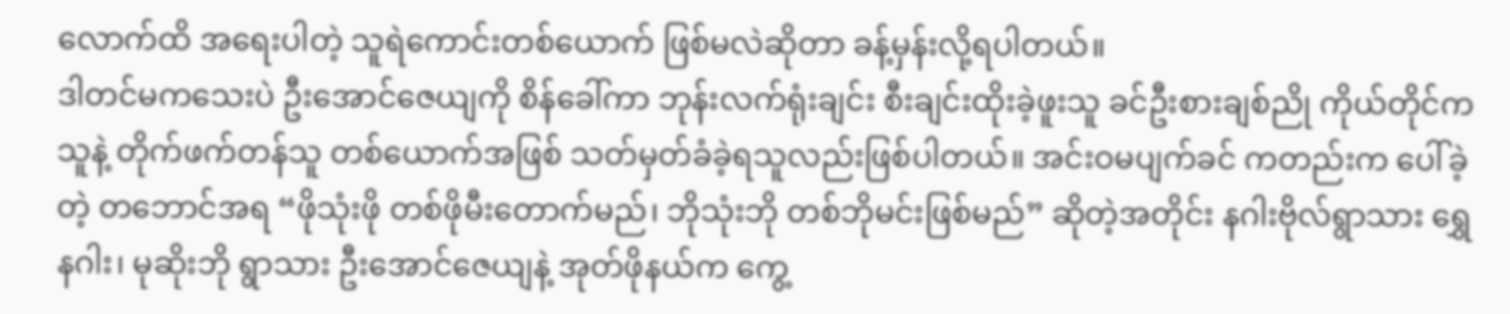လောက်ထိ အရေးပါတဲ့ သူရဲကောင်းတစ်ယောက် ဖြစ်မလဲဆိုတာ ခန့်မှန်းလို့ရပါတယ်။
ဒါတင်မကသေးပဲ ဦးအောင်ဇေယျကို စိန်ခေါ်ကာ ဘုန်းလက်ရုံးချင်း စီးချင်းထိုးခဲ့ဖူးသူ ခင်ဦးစားချစ်ညို ကိုယ်တိုင်က သူနဲ့ တိုက်ဖက်တန်သူ တစ်ယောက်အဖြစ် သတ်မှတ်ခံခဲ့ရသူလည်းဖြစ်ပါတယ်။ အင်းဝမပျက်ခင် ကတည်းက ပေါ်ခဲ့တဲ့ တဘောင်အရ “ဖိုသုံးဖို တစ်ဖိုမီးတောက်မည်၊ ဘိုသုံးဘို တစ်ဘိုမင်းဖြစ်မည်” ဆိုတဲ့အတိုင်း နဂါးဗိုလ်ရွာသား ရွှေနဂါး၊ မုဆိုးဘို ရွာသား ဦးအောင်ဇေယျနဲ့ အုတ်ဖိုနယ်က ကွေ့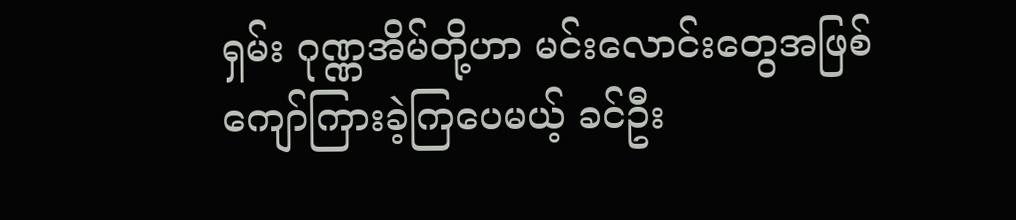ရှမ်း ဂုဏ္ဏအိမ်တို့ဟာ မင်းလောင်းတွေအဖြစ် ကျော်ကြားခဲ့ကြပေမယ့် ခင်ဦး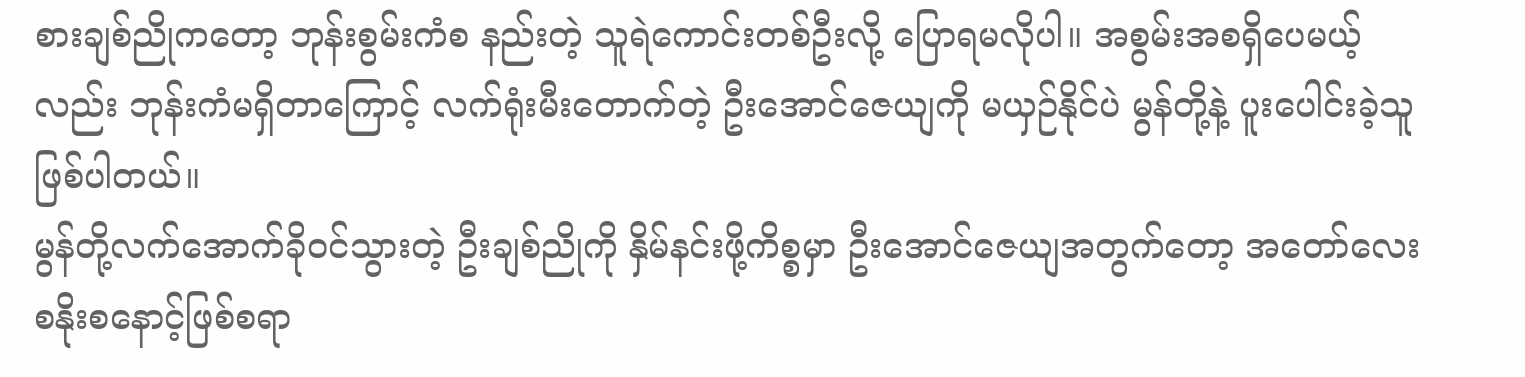စားချစ်ညိုကတော့ ဘုန်းစွမ်းကံစ နည်းတဲ့ သူရဲကောင်းတစ်ဦးလို့ ပြောရမလိုပါ။ အစွမ်းအစရှိပေမယ့်လည်း ဘုန်းကံမရှိတာကြောင့် လက်ရုံးမီးတောက်တဲ့ ဦးအောင်ဇေယျကို မယှဉ်နိုင်ပဲ မွန်တို့နဲ့ ပူးပေါင်းခဲ့သူဖြစ်ပါတယ်။
မွန်တို့လက်အောက်ခိုဝင်သွားတဲ့ ဦးချစ်ညိုကို နှိမ်နင်းဖို့ကိစ္စမှာ ဦးအောင်ဇေယျအတွက်တော့ အတော်လေး စနိုးစနောင့်ဖြစ်စရာ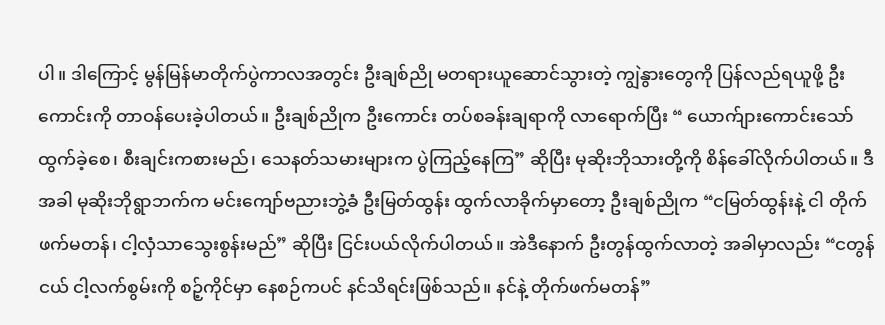ပါ။ ဒါကြောင့် မွန်မြန်မာတိုက်ပွဲကာလအတွင်း ဦးချစ်ညို မတရားယူဆောင်သွားတဲ့ ကျွဲနွားတွေကို ပြန်လည်ရယူဖို့ ဦးကောင်းကို တာဝန်ပေးခဲ့ပါတယ်။ ဦးချစ်ညိုက ဦးကောင်း တပ်စခန်းချရာကို လာရောက်ပြီး “ ယောက်ျားကောင်းသော် ထွက်ခဲ့စေ၊ စီးချင်းကစားမည်၊ သေနတ်သမားများက ပွဲကြည့်နေကြ” ဆိုပြီး မုဆိုးဘိုသားတို့ကို စိန်ခေါ်လိုက်ပါတယ်။ ဒီအခါ မုဆိုးဘိုရွာဘက်က မင်းကျော်ဗညားဘွဲ့ခံ ဦးမြတ်ထွန်း ထွက်လာခိုက်မှာတော့ ဦးချစ်ညိုက “ငမြတ်ထွန်းနဲ့ ငါ တိုက်ဖက်မတန်၊ ငါ့လှံသာသွေးစွန်းမည်” ဆိုပြီး ငြင်းပယ်လိုက်ပါတယ်။ အဲဒီနောက် ဦးတွန်ထွက်လာတဲ့ အခါမှာလည်း “ငတွန်ငယ် ငါ့လက်စွမ်းကို စဉ့်ကိုင်မှာ နေစဉ်ကပင် နင်သိရင်းဖြစ်သည်။ နင်နဲ့ တိုက်ဖက်မတန်”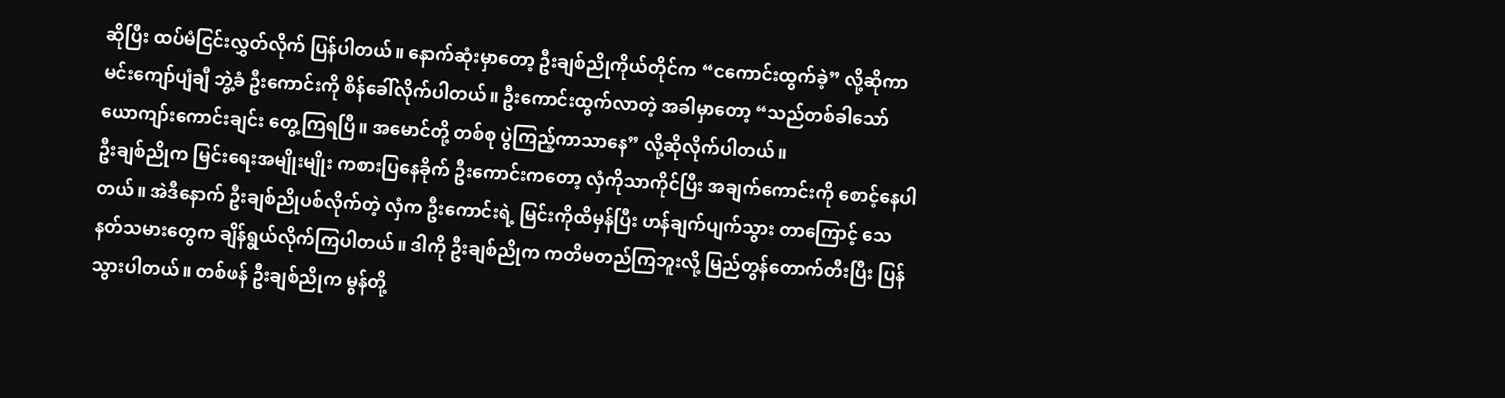ဆိုပြီး ထပ်မံငြင်းလွှတ်လိုက် ပြန်ပါတယ်။ နောက်ဆုံးမှာတော့ ဦးချစ်ညိုကိုယ်တိုင်က “ငကောင်းထွက်ခဲ့” လို့ဆိုကာ မင်းကျော်ပျံချီ ဘွဲ့ခံ ဦးကောင်းကို စိန်ခေါ်လိုက်ပါတယ်။ ဦးကောင်းထွက်လာတဲ့ အခါမှာတော့ “သည်တစ်ခါသော် ယောကျာ်းကောင်းချင်း တွေ့ကြရပြီ။ အမောင်တို့ တစ်စု ပွဲကြည့်ကာသာနေ” လို့ဆိုလိုက်ပါတယ်။
ဦးချစ်ညိုက မြင်းရေးအမျိုးမျိုး ကစားပြနေခိုက် ဦးကောင်းကတော့ လှံကိုသာကိုင်ပြီး အချက်ကောင်းကို စောင့်နေပါတယ်။ အဲဒီနောက် ဦးချစ်ညိုပစ်လိုက်တဲ့ လှံက ဦးကောင်းရဲ့ မြင်းကိုထိမှန်ပြီး ဟန်ချက်ပျက်သွား တာကြောင့် သေနတ်သမားတွေက ချိန်ရွယ်လိုက်ကြပါတယ်။ ဒါကို ဦးချစ်ညိုက ကတိမတည်ကြဘူးလို့ မြည်တွန်တောက်တီးပြီး ပြန်သွားပါတယ်။ တစ်ဖန် ဦးချစ်ညိုက မွန်တို့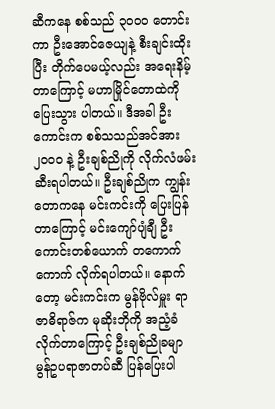ဆီကနေ စစ်သည် ၃၀၀၀ တောင်းကာ ဦးအောင်ဇေယျနဲ့ စီးချင်းထိုးပြီး တိုက်ပေမယ့်လည်း အရေးနိမ့်တာကြောင့် မဟာမြိုင်တောထဲကို ပြေးသွား ပါတယ်။ ဒီအခါ ဦးကောင်းက စစ်သသည်အင်အား ၂၀၀၀ နဲ့ ဦးချစ်ညိုကို လိုက်လံဖမ်းဆီးရပါတယ်။ ဦးချစ်ညိုက ကျွန်းတောကနေ မင်းကင်းကို ပြေးပြန်တာကြောင့် မင်းကျော်ပျံချီ ဦးကောင်းတစ်ယောက် တကောက်ကောက် လိုက်ရပါတယ်။ နောက်တော့ မင်းကင်းက မွန်ဗိုလ်မှူး ရာဇာဓိရာဇ်က မုဆိုးဘိုကို အညံ့ခံလိုက်တာကြောင့် ဦးချစ်ညိုခမျာ မွန်ဥပရာဇာတပ်ဆီ ပြန်ပြေးပါ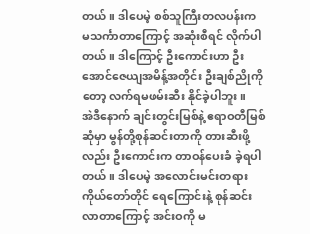တယ်။ ဒါပေမဲ့ စစ်သူကြီးတလပန်းက မသင်္ကာတာကြောင့် အဆုံးစီရင် လိုက်ပါတယ်။ ဒါကြောင့် ဦးကောင်းဟာ ဦးအောင်ဇေယျအမိန့်အတိုင်း ဦးချစ်ညိုကိုတော့ လက်ရမဖမ်းဆီး နိုင်ခဲ့ပါဘူး။
အဲဒီနောက် ချင်းတွင်းမြစ်နဲ့ ဧရာဝတီမြစ်ဆုံမှာ မွန်တို့စုန်ဆင်းတာကို တားဆီးဖို့လည်း ဦးကောင်းက တာဝန်ပေးခံ ခဲ့ရပါတယ်။ ဒါပေမဲ့ အလောင်းမင်းတရားကိုယ်တော်တိုင် ရေကြောင်းနဲ့ စုန်ဆင်းလာတာကြောင့် အင်းဝကို မ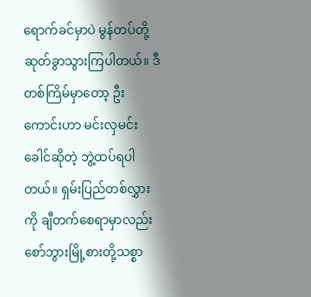ရောက်ခင်မှာပဲ မွန်တပ်တို့ဆုတ်ခွာသွားကြပါတယ်။ ဒီတစ်ကြိမ်မှာတော့ ဦးကောင်းဟာ မင်းလှမင်းခေါင်ဆိုတဲ့ ဘွဲ့ထပ်ရပါတယ်။ ရှမ်းပြည်တစ်လွှားကို ချီတက်စေရာမှာလည်း စော်ဘွားမြို့စားတို့သစ္စာ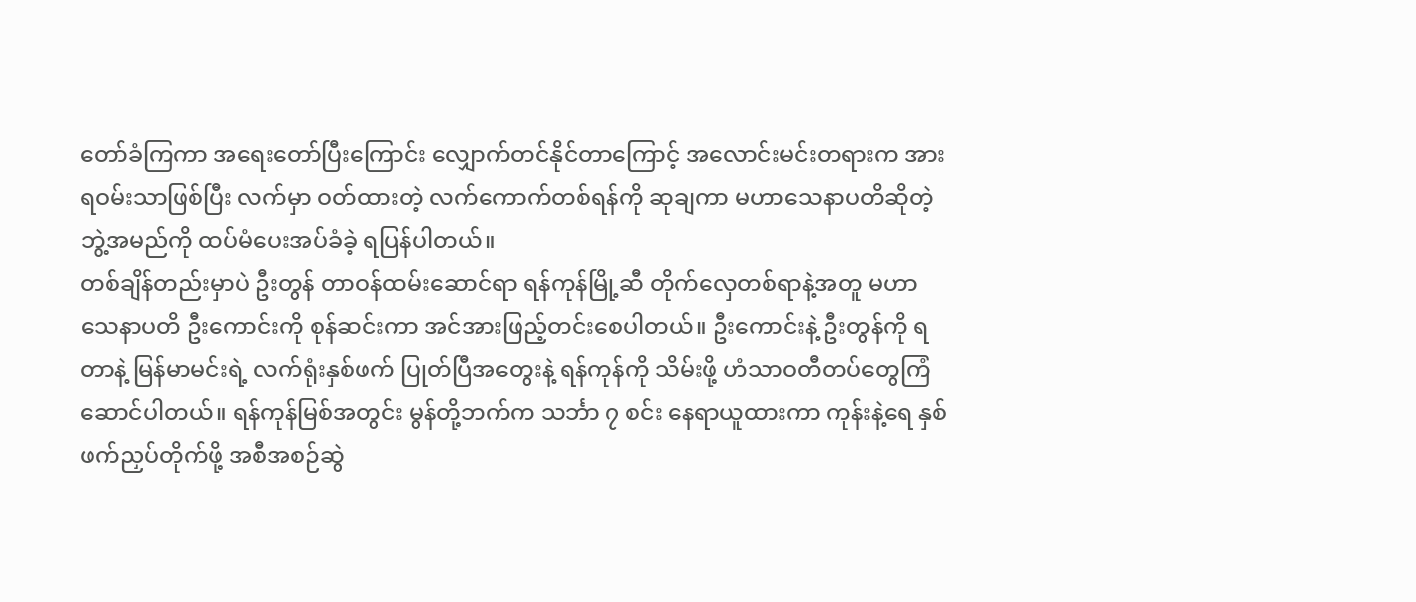တော်ခံကြကာ အရေးတော်ပြီးကြောင်း လျှောက်တင်နိုင်တာကြောင့် အလောင်းမင်းတရားက အားရဝမ်းသာဖြစ်ပြီး လက်မှာ ဝတ်ထားတဲ့ လက်ကောက်တစ်ရန်ကို ဆုချကာ မဟာသေနာပတိဆိုတဲ့ ဘွဲ့အမည်ကို ထပ်မံပေးအပ်ခံခဲ့ ရပြန်ပါတယ်။
တစ်ချိန်တည်းမှာပဲ ဦးတွန် တာဝန်ထမ်းဆောင်ရာ ရန်ကုန်မြို့ဆီ တိုက်လှေတစ်ရာနဲ့အတူ မဟာသေနာပတိ ဦးကောင်းကို စုန်ဆင်းကာ အင်အားဖြည့်တင်းစေပါတယ်။ ဦးကောင်းနဲ့ ဦးတွန်ကို ရတာနဲ့ မြန်မာမင်းရဲ့ လက်ရုံးနှစ်ဖက် ပြုတ်ပြီအတွေးနဲ့ ရန်ကုန်ကို သိမ်းဖို့ ဟံသာဝတီတပ်တွေကြံဆောင်ပါတယ်။ ရန်ကုန်မြစ်အတွင်း မွန်တို့ဘက်က သင်္ဘာ ၇ စင်း နေရာယူထားကာ ကုန်းနဲ့ရေ နှစ်ဖက်ညှပ်တိုက်ဖို့ အစီအစဉ်ဆွဲ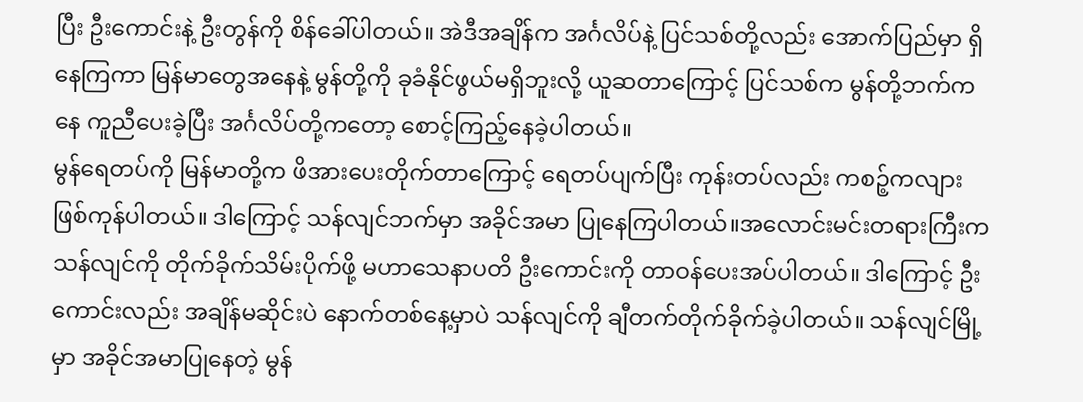ပြီး ဦးကောင်းနဲ့ ဦးတွန်ကို စိန်ခေါ်ပါတယ်။ အဲဒီအချိန်က အင်္ဂလိပ်နဲ့ ပြင်သစ်တို့လည်း အောက်ပြည်မှာ ရှိနေကြကာ မြန်မာတွေအနေနဲ့ မွန်တို့ကို ခုခံနိုင်ဖွယ်မရှိဘူးလို့ ယူဆတာကြောင့် ပြင်သစ်က မွန်တို့ဘက်ကနေ ကူညီပေးခဲ့ပြီး အင်္ဂလိပ်တို့ကတော့ စောင့်ကြည့်နေခဲ့ပါတယ်။
မွန်ရေတပ်ကို မြန်မာတို့က ဖိအားပေးတိုက်တာကြောင့် ရေတပ်ပျက်ပြီး ကုန်းတပ်လည်း ကစဉ့်ကလျားဖြစ်ကုန်ပါတယ်။ ဒါကြောင့် သန်လျင်ဘက်မှာ အခိုင်အမာ ပြုနေကြပါတယ်။အလောင်းမင်းတရားကြီးက သန်လျင်ကို တိုက်ခိုက်သိမ်းပိုက်ဖို့ မဟာသေနာပတိ ဦးကောင်းကို တာဝန်ပေးအပ်ပါတယ်။ ဒါကြောင့် ဦးကောင်းလည်း အချိန်မဆိုင်းပဲ နောက်တစ်နေ့မှာပဲ သန်လျင်ကို ချီတက်တိုက်ခိုက်ခဲ့ပါတယ်။ သန်လျင်မြို့မှာ အခိုင်အမာပြုနေတဲ့ မွန်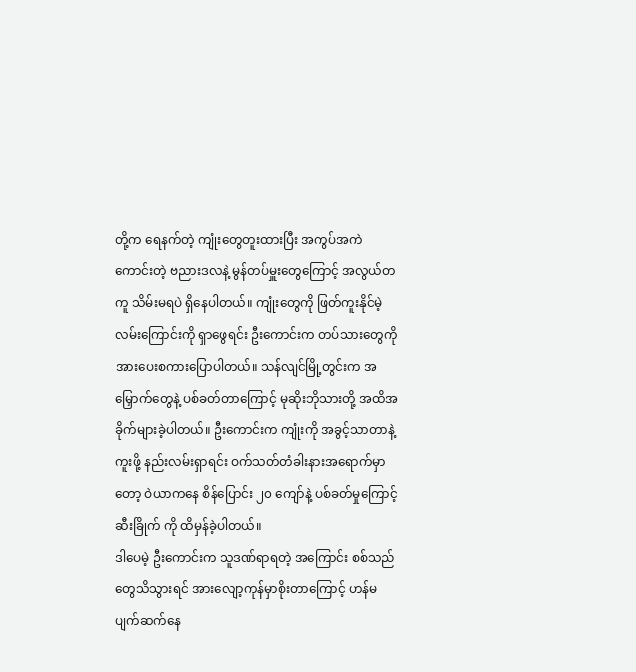တို့က ရေနက်တဲ့ ကျုံးတွေတူးထားပြီး အကွပ်အကဲကောင်းတဲ့ ဗညားဒလနဲ့ မွန်တပ်မှူးတွေကြောင့် အလွယ်တကူ သိမ်းမရပဲ ရှိနေပါတယ်။ ကျုံးတွေကို ဖြတ်ကူးနိုင်မဲ့ လမ်းကြောင်းကို ရှာဖွေရင်း ဦးကောင်းက တပ်သားတွေကို အားပေးစကားပြောပါတယ်။ သန်လျင်မြို့တွင်းက အမြှောက်တွေနဲ့ ပစ်ခတ်တာကြောင့် မုဆိုးဘိုသားတို့ အထိအခိုက်များခဲ့ပါတယ်။ ဦးကောင်းက ကျုံးကို အခွင့်သာတာနဲ့ ကူးဖို့ နည်းလမ်းရှာရင်း ဝက်သတ်တံခါးနားအရောက်မှာတော့ ဝဲယာကနေ စိန်ပြောင်း ၂၀ ကျော်နဲ့ ပစ်ခတ်မှုကြောင့် ဆီးခြိုက် ကို ထိမှန်ခဲ့ပါတယ်။
ဒါပေမဲ့ ဦးကောင်းက သူဒဏ်ရာရတဲ့ အကြောင်း စစ်သည်တွေသိသွားရင် အားလျော့ကုန်မှာစိုးတာကြောင့် ဟန်မပျက်ဆက်နေ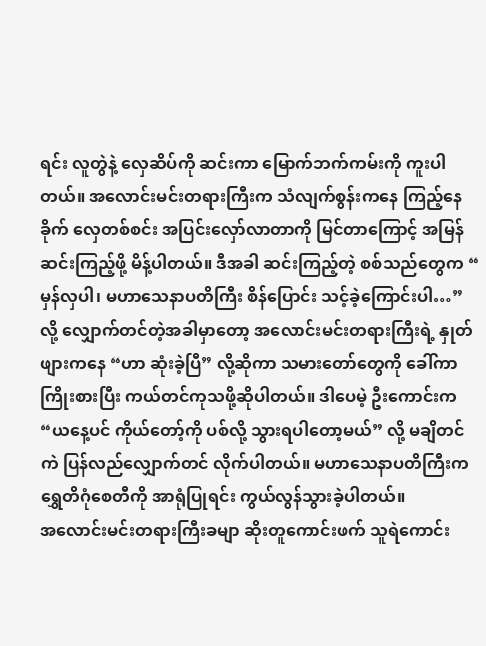ရင်း လူတွဲနဲ့ လှေဆိပ်ကို ဆင်းကာ မြောက်ဘက်ကမ်းကို ကူးပါတယ်။ အလောင်းမင်းတရားကြီးက သံလျက်စွန်းကနေ ကြည့်နေခိုက် လှေတစ်စင်း အပြင်းလှော်လာတာကို မြင်တာကြောင့် အမြန်ဆင်းကြည့်ဖို့ မိန့်ပါတယ်။ ဒီအခါ ဆင်းကြည့်တဲ့ စစ်သည်တွေက “ မှန်လှပါ၊ မဟာသေနာပတိကြီး စိန်ပြောင်း သင့်ခဲ့ကြောင်းပါ…” လို့ လျှောက်တင်တဲ့အခါမှာတော့ အလောင်းမင်းတရားကြီးရဲ့ နှုတ်ဖျားကနေ “ဟာ ဆုံးခဲ့ပြီ” လို့ဆိုကာ သမားတော်တွေကို ခေါ်ကာ ကြိုးစားပြီး ကယ်တင်ကုသဖို့ဆိုပါတယ်။ ဒါပေမဲ့ ဦးကောင်းက “ယနေ့ပင် ကိုယ်တော့်ကို ပစ်လို့ သွားရပါတော့မယ်” လို့ မချိတင်ကဲ ပြန်လည်လျှောက်တင် လိုက်ပါတယ်။ မဟာသေနာပတိကြီးက ရွှေတိဂုံစေတီကို အာရုံပြုရင်း ကွယ်လွန်သွားခဲ့ပါတယ်။
အလောင်းမင်းတရားကြီးခမျာ ဆိုးတူကောင်းဖက် သူရဲကောင်း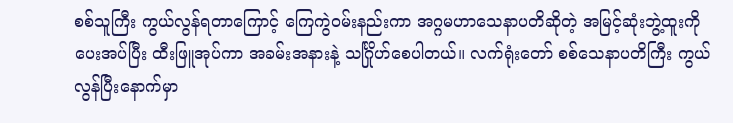စစ်သူကြီး ကွယ်လွန်ရတာကြောင့် ကြေကွဲဝမ်းနည်းကာ အဂ္ဂမဟာသေနာပတိဆိုတဲ့ အမြင့်ဆုံးဘွဲ့ထူးကို ပေးအပ်ပြီး ထီးဖြူအုပ်ကာ အခမ်းအနားနဲ့ သင်္ဂြိုဟ်စေပါတယ်။ လက်ရုံးတော် စစ်သေနာပတိကြီး ကွယ်လွန်ပြီးနောက်မှာ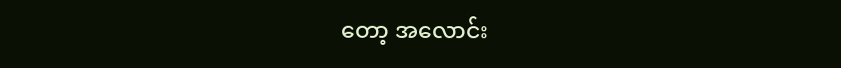တော့ အလောင်း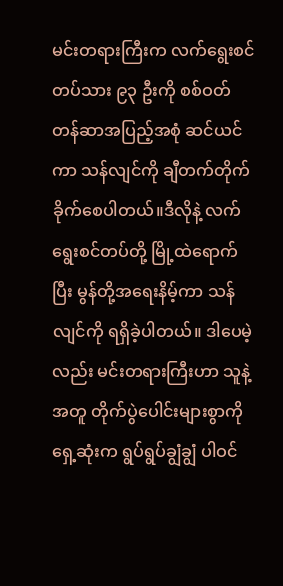မင်းတရားကြီးက လက်ရွေးစင်တပ်သား ၉၃ ဦးကို စစ်ဝတ်တန်ဆာအပြည့်အစုံ ဆင်ယင်ကာ သန်လျင်ကို ချီတက်တိုက်ခိုက်စေပါတယ်။ဒီလိုနဲ့ လက်ရွေးစင်တပ်တို့ မြို့ထဲရောက်ပြီး မွန်တို့အရေးနိမ့်ကာ သန်လျင်ကို ရရှိခဲ့ပါတယ်။ ဒါပေမဲ့လည်း မင်းတရားကြီးဟာ သူနဲ့အတူ တိုက်ပွဲပေါင်းများစွာကို ရှေ့ဆုံးက ရွပ်ရွပ်ချွံချွံ ပါဝင်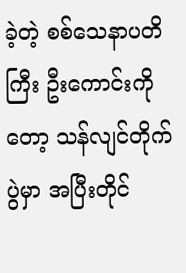ခဲ့တဲ့ စစ်သေနာပတိကြီး ဦးကောင်းကိုတော့ သန်လျင်တိုက်ပွဲမှာ အပြီးတိုင်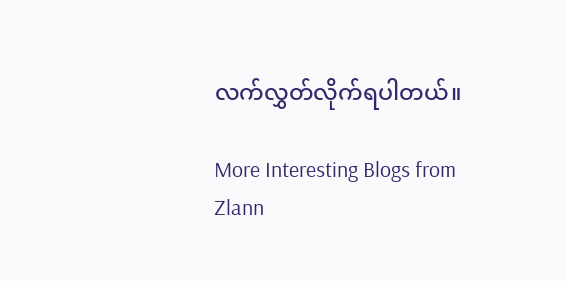လက်လွှတ်လိုက်ရပါတယ်။

More Interesting Blogs from Zlann